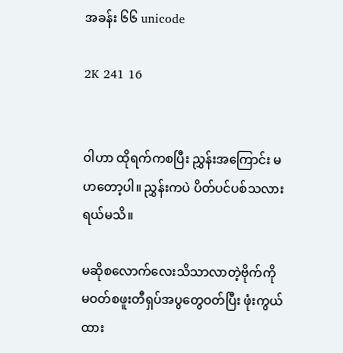အခန်း ၆၆ unicode

2K 241 16


ဝါဟာ ထိုရက်ကစပြီး ညွှန်းအကြောင်း မ ဟတော့ပါ။ ညွှန်းကပဲ ပိတ်ပင်ပစ်သလားရယ်မသိ။

မဆိုစလောက်လေးသိသာလာတဲ့ဗိုက်ကို မဝတ်စဖူးတီရှပ်အပွတွေဝတ်ပြီး ဖုံးကွယ်ထား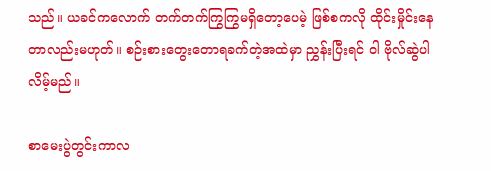သည်။ ယခင်ကလောက် တက်တက်ကြွကြွမရှိတော့ပေမဲ့ ဖြစ်စကလို ထိုင်းမှိုင်းနေတာလည်းမဟုတ်။ စဉ်းစားတွေးတောရခက်တဲ့အထဲမှာ ညွှန်းပြီးရင် ဝါ ဗိုလ်ဆွဲပါလိမ့်မည်။

စာမေးပွဲတွင်းကာလ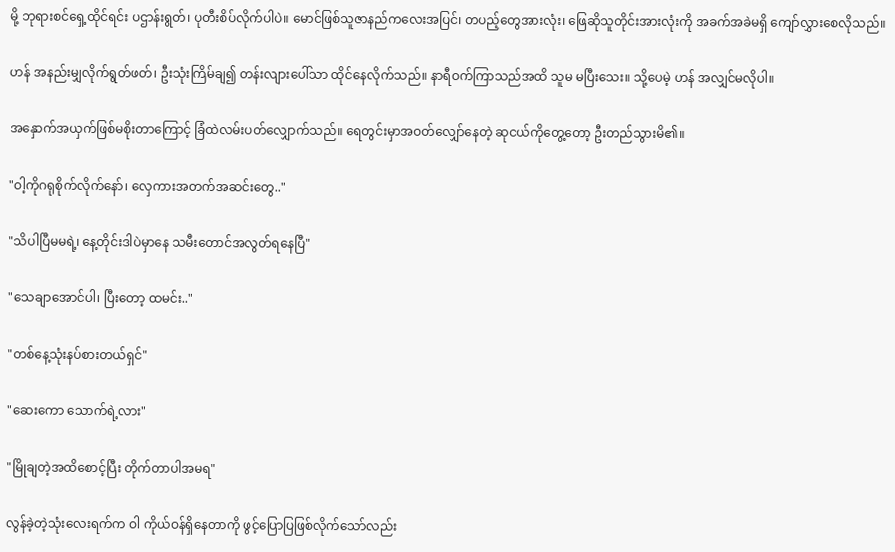မို့ ဘုရားစင်ရှေ့ထိုင်ရင်း ပဌာန်းရွတ်၊ ပုတီးစိပ်လိုက်ပါပဲ။ မောင်ဖြစ်သူဇာနည်ကလေးအပြင်၊ တပည့်တွေအားလုံး၊ ဖြေဆိုသူတိုင်းအားလုံးကို အခက်အခဲမရှိ ကျော်လွှားစေလိုသည်။

ဟန် အနည်းမျှလိုက်ရွတ်ဖတ်၊ ဦးသုံးကြိမ်ချ၍ တန်းလျားပေါ်သာ ထိုင်နေလိုက်သည်။ နာရီဝက်ကြာသည်အထိ သူမ မပြီးသေး။ သို့ပေမဲ့ ဟန် အလျှင်မလိုပါ။

အနှောက်အယှက်ဖြစ်မစိုးတာကြောင့် ခြံထဲလမ်းပတ်လျှောက်သည်။ ရေတွင်းမှာအဝတ်လျှော်နေတဲ့ ဆုငယ်ကိုတွေ့တော့ ဦးတည်သွားမိ၏။

"ဝါ့ကိုဂရုစိုက်လိုက်နော်၊ လှေကားအတက်အဆင်းတွေ.."

"သိပါပြီမမရဲ့၊ နေ့တိုင်းဒါပဲမှာနေ သမီးတောင်အလွတ်ရနေပြီ"

"သေချာအောင်ပါ၊ ပြီးတော့ ထမင်း.."

"တစ်နေ့သုံးနပ်စားတယ်ရှင်"

"ဆေးကော သောက်ရဲ့လား"

"မြိုချတဲ့အထိစောင့်ပြီး တိုက်တာပါအမရ"

လွန်ခဲ့တဲ့သုံးလေးရက်က ဝါ ကိုယ်ဝန်ရှိနေတာကို ဖွင့်ပြောပြဖြစ်လိုက်သော်လည်း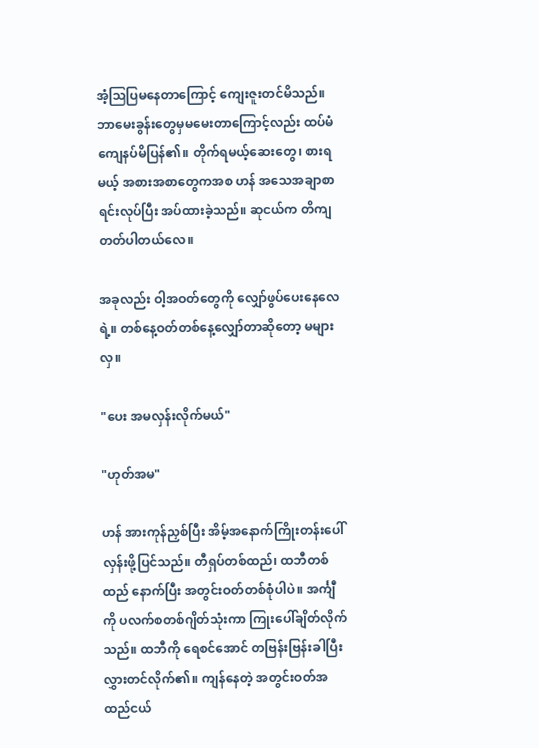အံ့ဩပြမနေတာကြောင့် ကျေးဇူးတင်မိသည်။ ဘာမေးခွန်းတွေမှမမေးတာကြောင့်လည်း ထပ်မံ ကျေနပ်မိပြန်၏။ တိုက်ရမယ့်ဆေးတွေ၊ စားရမယ့် အစားအစာတွေကအစ ဟန် အသေအချာစာရင်းလုပ်ပြီး အပ်ထားခဲ့သည်။ ဆုငယ်က တိကျတတ်ပါတယ်လေ။

အခုလည်း ဝါ့အဝတ်တွေကို လျှော်ဖွပ်ပေးနေလေရဲ့။ တစ်နေ့ဝတ်တစ်နေ့လျှော်တာဆိုတော့ မများလှ။

"ပေး အမလှန်းလိုက်မယ်"

"ဟုတ်အမ"

ဟန် အားကုန်ညှစ်ပြီး အိမ့်အနောက်ကြိုးတန်းပေါ်လှန်းဖို့ပြင်သည်။ တီရှပ်တစ်ထည်၊ ထဘီတစ်ထည် နောက်ပြီး အတွင်းဝတ်တစ်စုံပါပဲ။ အင်္ကျီကို ပလက်စတစ်ဂျိတ်သုံးကာ ကြုးပေါ်ချိတ်လိုက်သည်။ ထဘီကို ရေစင်အောင် တဗြန်းဗြန်းခါပြီး လွှားတင်လိုက်၏။ ကျန်နေတဲ့ အတွင်းဝတ်အထည်ငယ်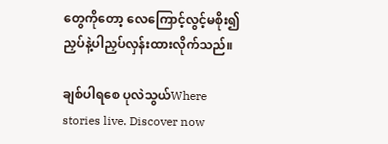တွေကိုတော့ လေကြောင့်လွင့်မစိုး၍ ညှပ်နဲ့ပါညှပ်လှန်းထားလိုက်သည်။

ချစ်ပါရစေ ပုလဲသွယ်Where stories live. Discover now